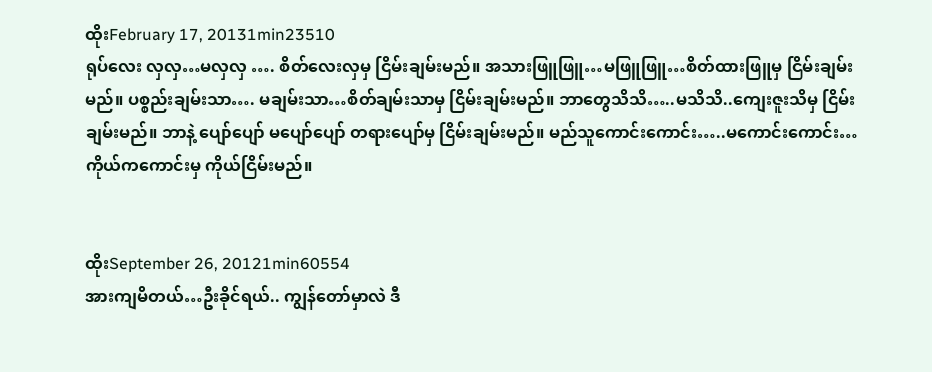ထိုးFebruary 17, 20131min23510
ရုပ်လေး လှလှ…မလှလှ …. စိတ်လေးလှမှ ငြိမ်းချမ်းမည်။ အသားဖြူဖြူ…မဖြူဖြူ…စိတ်ထားဖြူမှ ငြိမ်းချမ်းမည်။ ပစ္စည်းချမ်းသာ…. မချမ်းသာ…စိတ်ချမ်းသာမှ ငြိမ်းချမ်းမည်။ ဘာတွေသိသိ…..မသိသိ..ကျေးဇူးသိမှ ငြိမ်းချမ်းမည်။ ဘာနဲ့ ပျော်ပျော် မပျော်ပျော် တရားပျော်မှ ငြိမ်းချမ်းမည်။ မည်သူကောင်းကောင်း…..မကောင်းကောင်း…ကိုယ်ကကောင်းမှ ကိုယ်ငြိမ်းမည်။


ထိုးSeptember 26, 20121min60554
အားကျမိတယ်…ဦးခိုင်ရယ်.. ကျွန်တော်မှာလဲ ဒီ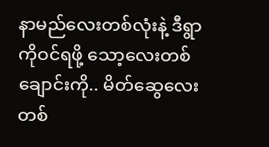နာမည်လေးတစ်လုံးနဲ့ ဒီရွာကိုဝင်ရဖို့ သော့လေးတစ် ချောင်းကို.. မိတ်ဆွေလေး တစ်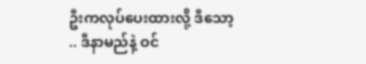ဦးကလုပ်ပေးထားလို့ ဒီသော့ .. ဒီနာမည်နဲ့ ဝင်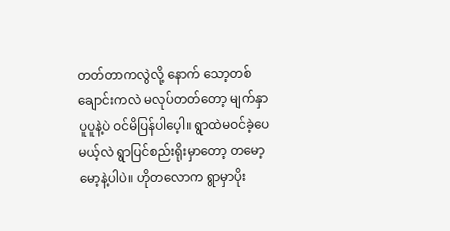တတ်တာကလွဲလို့ နောက် သော့တစ်ချောင်းကလဲ မလုပ်တတ်တော့ မျက်နှာပူပူနဲ့ပဲ ဝင်မိပြန်ပါပေ့ါ။ ရွာထဲမဝင်ခဲ့ပေမယ့်လဲ ရွာပြင်စည်းရိုးမှာတော့ တမော့မော့နဲ့ပါပဲ။ ဟိုတလောက ရွာမှာပိုး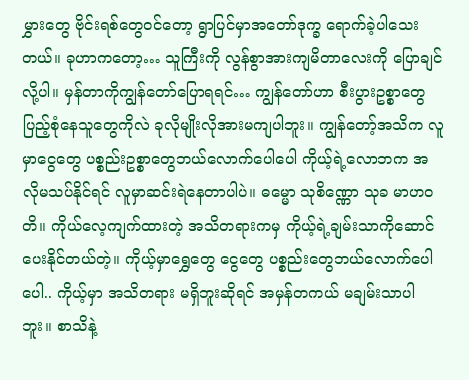မွှားတွေ ဗိုင်းရစ်တွေဝင်တော့ ရွာပြင်မှာအတော်ဒုက္ခ ရောက်ခဲ့ပါသေးတယ်။ ခုဟာကတော့… သူကြီးကို လွန်စွာအားကျမိတာလေးကို ပြောချင်လို့ပါ။ မှန်တာကိုကျွန်တော်ပြောရရင်… ကျွန်တော်ဟာ စီးပွားဥစ္စာတွေပြည့်စုံနေသူတွေကိုလဲ ခုလိုမျိုးလိုအားမကျပါဘူး။ ကျွန်တော့်အသိက လူမှာငွေတွေ ပစ္စည်းဥစ္စာတွေဘယ်လောက်ပေါပေါ ကိုယ့်ရဲ့လောဘက အလိုမသပ်နိုင်ရင် လူမှာဆင်းရဲနေတာပါပဲ။ ဓမ္မော သုစိဏ္ဏော သုခ မာဟဝတိ။ ကိုယ်လေ့ကျက်ထားတဲ့ အသိတရားကမှ ကိုယ့်ရဲ့ချမ်းသာကိုဆောင်ပေးနိုင်တယ်တဲ့။ ကိုယ့်မှာရွှေတွေ ငွေတွေ ပစ္စည်းတွေဘယ်လောက်ပေါပေါ.. ကိုယ့်မှာ အသိတရား မရှိဘူးဆိုရင် အမှန်တကယ် မချမ်းသာပါဘူး။ စာသိနဲ့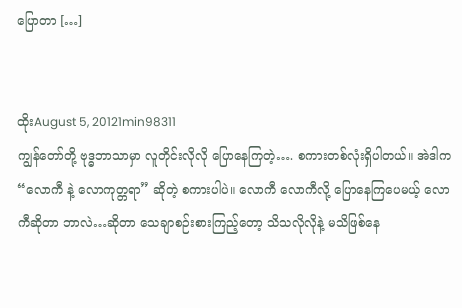ပြောတာ […]


ထိုးAugust 5, 20121min98311
ကျွန်တော်တို့ ဗုဒ္ဓဘာသာမှာ လူတိုင်းလိုလို ပြောနေကြတဲ့…. စကားတစ်လုံးရှိပါတယ်။ အဲဒါက “လောကီ နဲ့ လောကုတ္တရာ” ဆိုတဲ့ စကားပါပဲ။ လောကီ လောကီလို့ ပြောနေကြပေမယ့် လောကီဆိုတာ ဘာလဲ…ဆိုတာ သေချာစဉ်းစားကြည့်တော့ သိသလိုလိုနဲ့ မသိဖြစ်နေ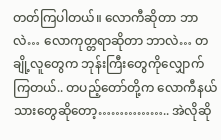တတ်ကြပါတယ်။ လောကီဆိုတာ ဘာလဲ… လောကုတ္တရာဆိုတာ ဘာလဲ… တချို့လူတွေက ဘုန်းကြီးတွေကိုလျှောက်ကြတယ်.. တပည့်တော်တို့က လောကီနယ်သားတွေဆိုတော့…………….. အဲလိုဆို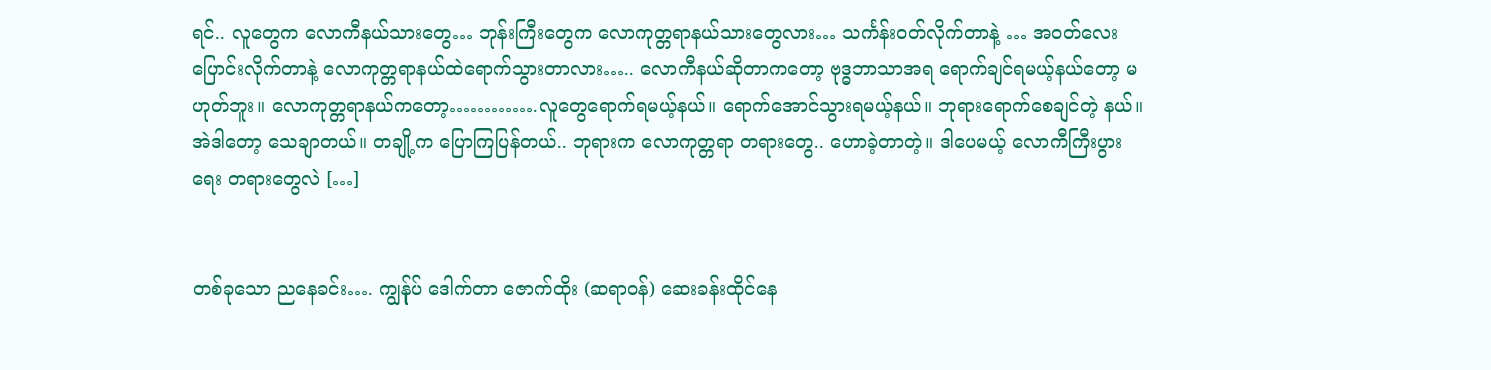ရင်.. လူတွေက လောကီနယ်သားတွေ… ဘုန်းကြီးတွေက လောကုတ္တရာနယ်သားတွေလား… သင်္ကန်းဝတ်လိုက်တာနဲ့ … အဝတ်လေးပြောင်းလိုက်တာနဲ့ လောကုတ္တရာနယ်ထဲရောက်သွားတာလား….. လောကီနယ်ဆိုတာကတော့ ဗုဒ္ဓဘာသာအရ ရောက်ချင်ရမယ့်နယ်တော့ မဟုတ်ဘူး။ လောကုတ္တရာနယ်ကတော့………….လူတွေရောက်ရမယ့်နယ်။ ရောက်အောင်သွားရမယ့်နယ်။ ဘုရားရောက်စေချင်တဲ့ နယ်။ အဲဒါတော့ သေချာတယ်။ တချို့က ပြောကြပြန်တယ်.. ဘုရားက လောကုတ္တရာ တရားတွေ.. ဟောခဲ့တာတဲ့။ ဒါပေမယ့် လောကီကြီးပွားရေး တရားတွေလဲ […]


တစ်ခုသော ညနေခင်း…. ကျွန်ုပ် ဒေါက်တာ ဇောက်ထိုး (ဆရာဝန်) ဆေးခန်းထိုင်နေ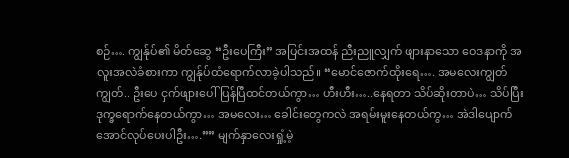စဉ်…. ကျွန်ုပ်၏ မိတ်ဆွေ “ဦးပေကြီး” အပြင်းအထန် ညီးညူလျှက် ဖျားနာသော ဝေဒနာကို အလူးအလဲခံစားကာ ကျွန်ုပ်ထံရောက်လာခဲ့ပါသည်။ “မောင်ဇောက်ထိုးရေ…. အမလေးကျွတ်ကျွတ်.. ဦးပေ ငှက်ဖျားပေါ်ပြန်ပြီထင်တယ်ကွာ… ဟီးဟီး…..နေရတာ သိပ်ဆိုးတာပဲ… သိပ်ပြီး ဒုက္ခရောက်နေတယ်ကွာ… အမလေး… ခေါင်းတွေကလဲ အရမ်းမူးနေတယ်ကွ… အဲဒါပျောက်အောင်လုပ်ပေးပါဦး….”” မျက်နှာလေးရှုံ့မဲ့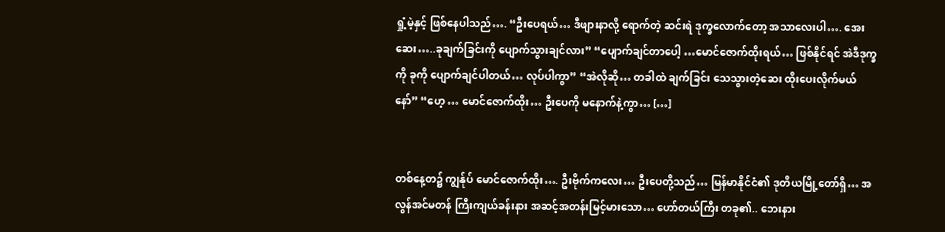ရှုံ့မဲ့နှင့် ဖြစ်နေပါသည်…. “ဦးပေရယ်… ဒီဖျားနာလို့ ရောက်တဲ့ ဆင်းရဲ ဒုက္ခလောက်တော့ အသာလေးပါ…. အေးဆေး…..ခုချက်ခြင်းကို ပျောက်သွားချင်လား” “ပျောက်ချင်တာပေါ့ …မောင်ဇောက်ထိုးရယ်… ဖြစ်နိုင်ရင် အဲဒီဒုက္ခကို ခုကို ပျောက်ချင်ပါတယ်… လုပ်ပါကွာ” “အဲလိုဆို… တခါထဲ ချက်ခြင်း သေသွားတဲ့ဆေး ထိုးပေးလိုက်မယ်နော်” “ဟေ့ … မောင်ဇောက်ထိုး… ဦးပေကို မနောက်နဲ့ကွာ… […]


တစ်နေ့တ၌ ကျွန်ုပ် မောင်ဇောက်ထိုး…. ဦးဗိုက်ကလေး… ဦးပေတို့သည်… မြန်မာနိုင်ငံ၏ ဒုတိယမြို့တော်ရှိ… အလွန်အင်မတန် ကြီးကျယ်ခန်းနား အဆင့်အတန်းမြင့်မားသော… ဟော်တယ်ကြီး တခု၏.. ဘေးနား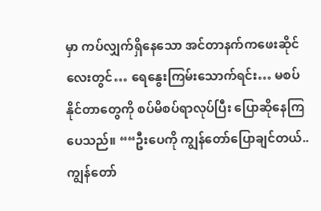မှာ ကပ်လျှက်ရှိနေသော အင်တာနက်ကဖေးဆိုင်လေးတွင်… ရေနွေးကြမ်းသောက်ရင်း… မစပ်နိုင်တာတွေကို စပ်မိစပ်ရာလုပ်ပြီး ပြောဆိုနေကြပေသည်။ ““ဦးပေကို ကျွန်တော်ပြောချင်တယ်.. ကျွန်တော်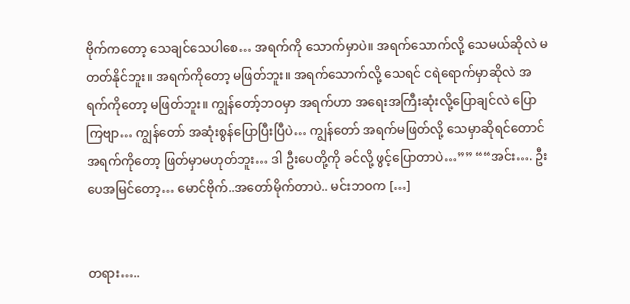ဗိုက်ကတော့ သေချင်သေပါစေ… အရက်ကို သောက်မှာပဲ။ အရက်သောက်လို့ သေမယ်ဆိုလဲ မတတ်နိုင်ဘူး။ အရက်ကိုတော့ မဖြတ်ဘူး။ အရက်သောက်လို့ သေရင် ငရဲရောက်မှာဆိုလဲ အရက်ကိုတော့ မဖြတ်ဘူး။ ကျွန်တော့်ဘဝမှာ အရက်ဟာ အရေးအကြီးဆုံးလို့ပြောချင်လဲ ပြောကြဗျာ… ကျွန်တော် အဆုံးစွန်ပြောပြီးပြီပဲ… ကျွန်တော် အရက်မဖြတ်လို့ သေမှာဆိုရင်တောင် အရက်ကိုတော့ ဖြတ်မှာမဟုတ်ဘူး… ဒါ ဦးပေတို့ကို ခင်လို့ ဖွင့်ပြောတာပဲ…”” ““အင်း…. ဦးပေအမြင်တော့… မောင်ဗိုက်..အတော်မိုက်တာပဲ.. မင်းဘဝက […]


တရား…..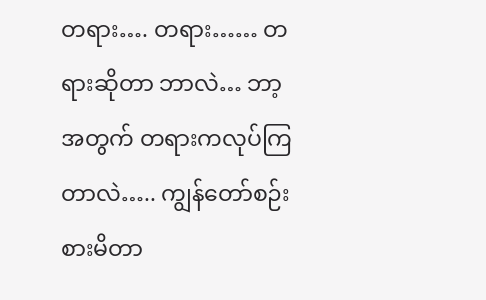တရား…. တရား…… တရားဆိုတာ ဘာလဲ… ဘာ့အတွက် တရားကလုပ်ကြတာလဲ….. ကျွန်တော်စဉ်းစားမိတာ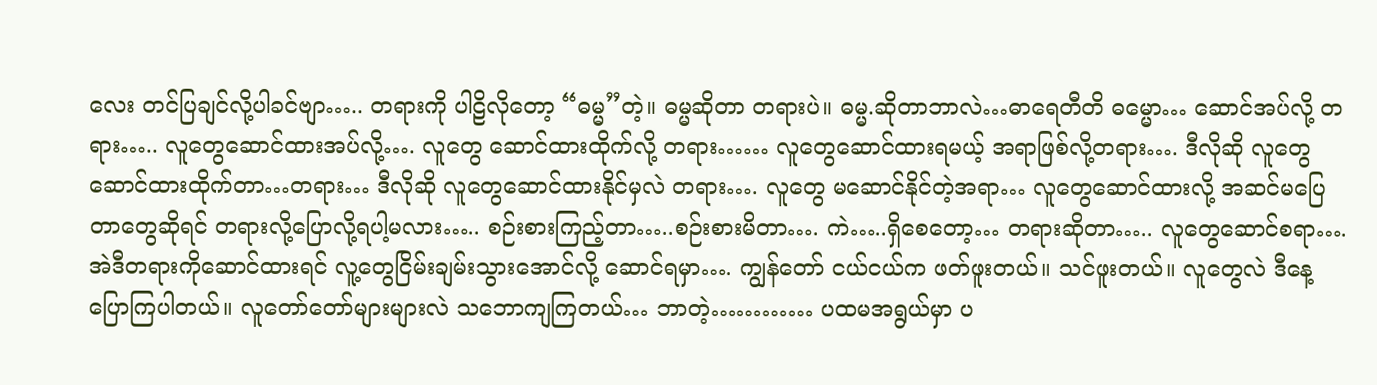လေး တင်ပြချင်လို့ပါခင်ဗျာ….. တရားကို ပါဠိလိုတော့ “ဓမ္မ”တဲ့။ ဓမ္မဆိုတာ တရားပဲ။ ဓမ္မ.ဆိုတာဘာလဲ…ဓာရေတီတိ ဓမ္မော… ဆောင်အပ်လို့ တရား….. လူတွေဆောင်ထားအပ်လို့…. လူတွေ ဆောင်ထားထိုက်လို့ တရား…… လူတွေဆောင်ထားရမယ့် အရာဖြစ်လို့တရား…. ဒီလိုဆို လူတွေဆောင်ထားထိုက်တာ…တရား… ဒီလိုဆို လူတွေဆောင်ထားနိုင်မှလဲ တရား…. လူတွေ မဆောင်နိုင်တဲ့အရာ… လူတွေဆောင်ထားလို့ အဆင်မပြေတာတွေဆိုရင် တရားလို့ပြောလို့ရပါ့မလား….. စဉ်းစားကြည့်တာ…..စဉ်းစားမိတာ…. ကဲ…..ရှိစေတော့… တရားဆိုတာ….. လူတွေဆောင်စရာ…. အဲဒီတရားကိုဆောင်ထားရင် လူ့တွေငြိမ်းချမ်းသွားအောင်လို့ ဆောင်ရမှာ…. ကျွန်တော် ငယ်ငယ်က ဖတ်ဖူးတယ်။ သင်ဖူးတယ်။ လူတွေလဲ ဒီနေ့ပြောကြပါတယ်။ လူတော်တော်များများလဲ သဘောကျကြတယ်… ဘာတဲ့………… ပထမအရွယ်မှာ ပ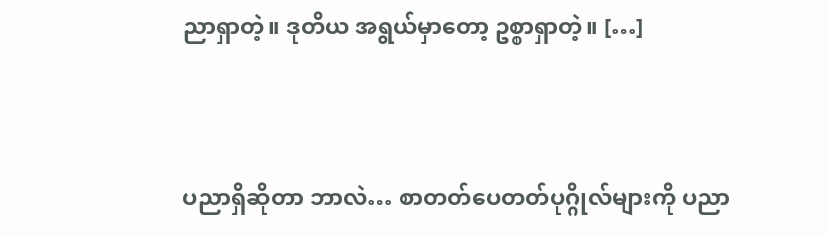ညာရှာတဲ့။ ဒုတိယ အရွယ်မှာတော့ ဥစ္စာရှာတဲ့။ […]


ပညာရှိဆိုတာ ဘာလဲ… စာတတ်ပေတတ်ပုဂ္ဂိုလ်များကို ပညာ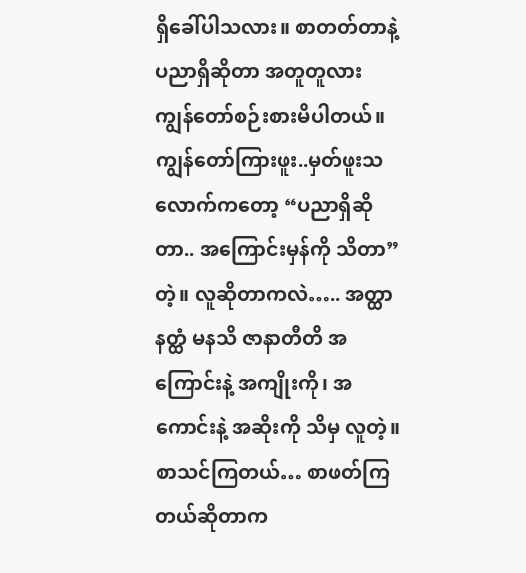ရှိခေါ်ပါသလား။ စာတတ်တာနဲ့ ပညာရှိဆိုတာ အတူတူလား ကျွန်တော်စဉ်းစားမိပါတယ်။ ကျွန်တော်ကြားဖူး..မှတ်ဖူးသလောက်ကတော့ “ပညာရှိဆိုတာ.. အကြောင်းမှန်ကို သိတာ” တဲ့။ လူဆိုတာကလဲ….. အတ္ထာ နတ္ထံ မနသိ ဇာနာတီတိ အကြောင်းနဲ့ အကျိုးကို၊ အကောင်းနဲ့ အဆိုးကို သိမှ လူတဲ့။ စာသင်ကြတယ်… စာဖတ်ကြတယ်ဆိုတာက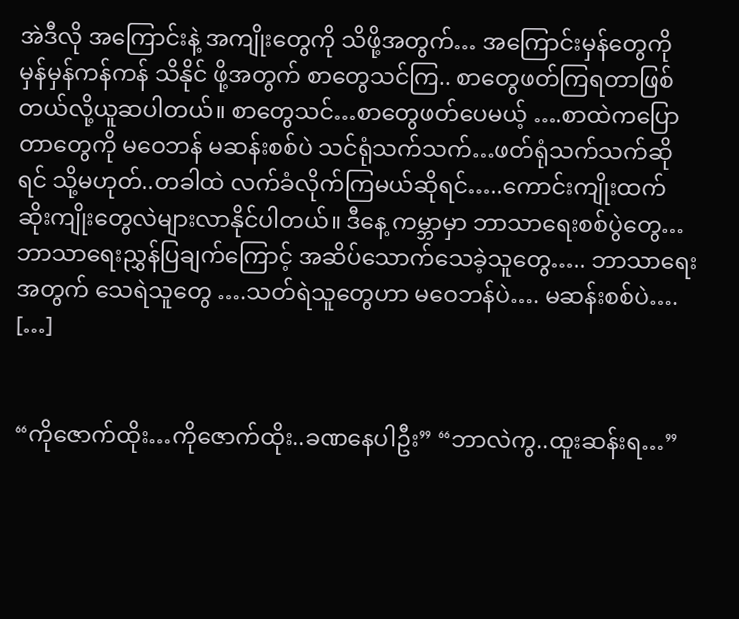အဲဒီလို အကြောင်းနဲ့ အကျိုးတွေကို သိဖို့အတွက်… အကြောင်းမှန်တွေကို မှန်မှန်ကန်ကန် သိနိုင် ဖို့အတွက် စာတွေသင်ကြ.. စာတွေဖတ်ကြရတာဖြစ်တယ်လို့ယူဆပါတယ်။ စာတွေသင်…စာတွေဖတ်ပေမယ့် ….စာထဲကပြောတာတွေကို မဝေဘန် မဆန်းစစ်ပဲ သင်ရုံသက်သက်…ဖတ်ရုံသက်သက်ဆိုရင် သို့မဟုတ်..တခါထဲ လက်ခံလိုက်ကြမယ်ဆိုရင်…..ကောင်းကျိုးထက် ဆိုးကျိုးတွေလဲများလာနိုင်ပါတယ်။ ဒီနေ့ ကမ္ဘာမှာ ဘာသာရေးစစ်ပွဲတွေ… ဘာသာရေးညွှန်ပြချက်ကြောင့် အဆိပ်သောက်သေခဲ့သူတွေ….. ဘာသာရေးအတွက် သေရဲသူတွေ ….သတ်ရဲသူတွေဟာ မဝေဘန်ပဲ…. မဆန်းစစ်ပဲ…. […]


“ကိုဇောက်ထိုး…ကိုဇောက်ထိုး..ခဏနေပါဦး” “ဘာလဲကွ..ထူးဆန်းရ…”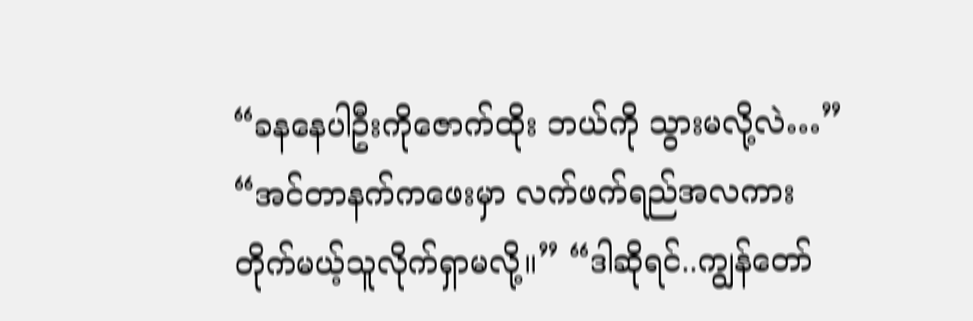“ခနနေပါဦးကိုဇောက်ထိုး ဘယ်ကို သွားမလို့လဲ…” “အင်တာနက်ကဖေးမှာ လက်ဖက်ရည်အလကား တိုက်မယ့်သူလိုက်ရှာမလို့။” “ဒါဆိုရင်..ကျွန်တော်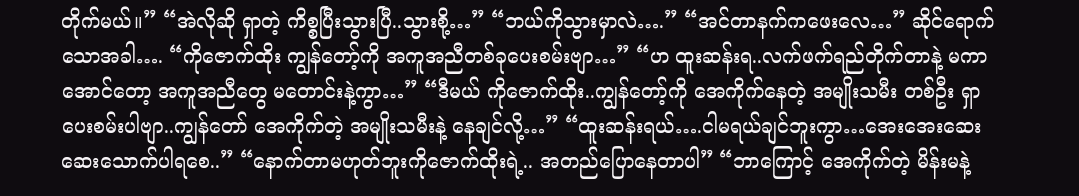တိုက်မယ်။” “အဲလိုဆို ရှာတဲ့ ကိစ္စပြီးသွားပြီ..သွားစို့…” “ဘယ်ကိုသွားမှာလဲ….” “အင်တာနက်ကဖေးလေ…” ဆိုင်ရောက်သောအခါ…. “ကိုဇောက်ထိုး ကျွန်တော့်ကို အကူအညီတစ်ခုပေးစမ်းဗျာ…” “ဟ ထူးဆန်းရ..လက်ဖက်ရည်တိုက်တာနဲ့ မကာအောင်တော့ အကူအညီတွေ မတောင်းနဲ့ကွာ…” “ဒီမယ် ကိုဇောက်ထိုး..ကျွန်တော့်ကို အေကိုက်နေတဲ့ အမျိုးသမီး တစ်ဦး ရှာပေးစမ်းပါဗျာ..ကျွန်တော် အေကိုက်တဲ့ အမျိုးသမီးနဲ့ နေချင်လို့…” “ထူးဆန်းရယ်….ငါမရယ်ချင်ဘူးကွာ…အေးအေးဆေးဆေးသောက်ပါရစေ..” “နောက်တာမဟုတ်ဘူးကိုဇောက်ထိုးရဲ့.. အတည်ပြောနေတာပါ” “ဘာကြောင့် အေကိုက်တဲ့ မိန်းမနဲ့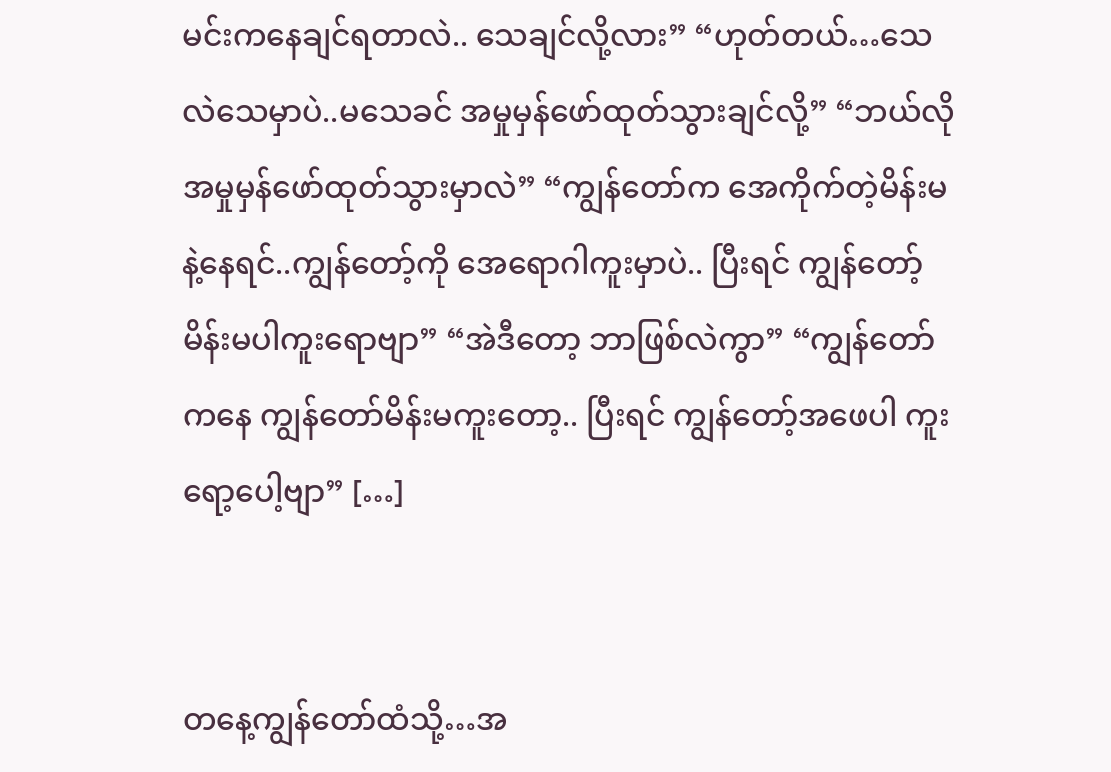မင်းကနေချင်ရတာလဲ.. သေချင်လို့လား” “ဟုတ်တယ်…သေလဲသေမှာပဲ..မသေခင် အမှုမှန်ဖော်ထုတ်သွားချင်လို့” “ဘယ်လိုအမှုမှန်ဖော်ထုတ်သွားမှာလဲ” “ကျွန်တော်က အေကိုက်တဲ့မိန်းမနဲ့နေရင်..ကျွန်တော့်ကို အေရောဂါကူးမှာပဲ.. ပြီးရင် ကျွန်တော့်မိန်းမပါကူးရောဗျာ” “အဲဒီတော့ ဘာဖြစ်လဲကွာ” “ကျွန်တော်ကနေ ကျွန်တော်မိန်းမကူးတော့.. ပြီးရင် ကျွန်တော့်အဖေပါ ကူးရော့ပေါ့ဗျာ” […]


တနေ့ကျွန်တော်ထံသို့…အ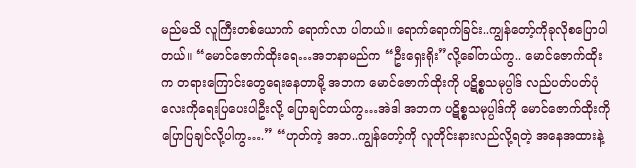မည်မသိ လူကြီးတစ်ယောက် ရောက်လာ ပါတယ်။ ရောက်ရောက်ခြင်း..ကျွန်တော့်ကိုခုလိုစပြောပါတယ်။ “မောင်ဇောက်ထိုးရေ…အဘနာမည်က “ဦးရှေးရိုး”လို့ခေါ်တယ်ကွ.. မောင်ဇောက်ထိုးက တရားကြောင်းတွေရေးနေတာမို့ အဘက မောင်ဇောက်ထိုးကို ပဋိစ္စသမုပ္ပါဒ် လည်ပတ်ပတ်ပုံလေးကိုရေးပြပေးပါဦးလို့ ပြောချင်တယ်ကွ…အဲဒါ အဘက ပဋိစ္စသမုပ္ပါဒ်ကို မောင်ဇောက်ထိုးကို ပြောပြချင်လို့ပါကွ….” “ဟုတ်ကဲ့ အဘ..ကျွန်တော့်ကို လူတိုင်းနားလည်လို့ရတဲ့ အနေအထားနဲ့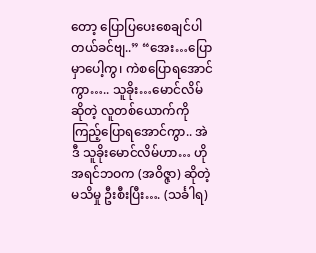တော့ ပြောပြပေးစေချင်ပါတယ်ခင်ဗျ..” “အေး…ပြောမှာပေါ့ကွ၊ ကဲစပြောရအောင်ကွာ….. သူခိုး…မောင်လိမ်ဆိုတဲ့ လူတစ်ယောက်ကို ကြည့်ပြောရအောင်ကွာ.. အဲဒီ သူခိုးမောင်လိမ်ဟာ… ဟိုအရင်ဘဝက (အဝိဇ္ဇာ) ဆိုတဲ့ မသိမှု ဦးစီးပြီး…. (သင်္ခါရ)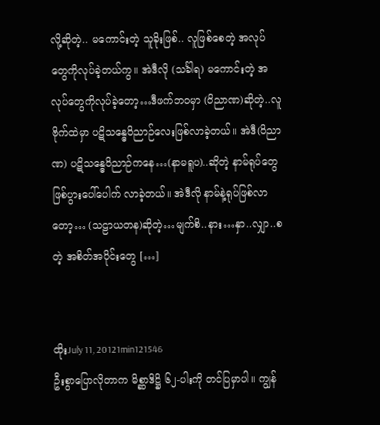လို့ဆိုတဲ့.. မကောင်းတဲ့ သူခိုးဖြစ်.. လူဖြစ်စေတဲ့ အလုပ်တွေကိုလုပ်ခဲ့တယ်ကွ။ အဲဒီလို (သင်္ခါရ) မကောင်းတဲ့ အလုပ်တွေကိုလုပ်ခဲ့တော့…ဒီဖက်ဘဝမှာ (ဝိညာဏ)ဆိုတဲ့..လူဗိုက်ထဲမှာ ပဋိသန္ဓေဝိညာဉ်လေးဖြစ်လာခဲ့တယ်။ အဲဒီ(ဝိညာဏ) ပဋိသန္ဓေဝိညာဉ်ကနေ…(နာမရူပ)..ဆိုတဲ့ နာမ်ရုပ်တွေ ဖြစ်ပွားပေါ်ပေါက် လာခဲ့တယ်။ အဲဒီလို နာမ်နဲ့ရုပ်ဖြစ်လာတော့… (သဠာယတန)ဆိုတဲ့…မျက်စိ..နား…နှာ..လျှာ..စတဲ့ အစိတ်အပိုင်းတွေ […]


ထိုးJuly 11, 20121min121546
ဦးစွာပြောလိုတာက မိစ္ဆာဒိဋ္ဌိ ၆၂-ပါးကို တင်ပြမှာပါ။ ကျွန်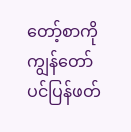တော့်စာကို ကျွန်တော်ပင်ပြန်ဖတ်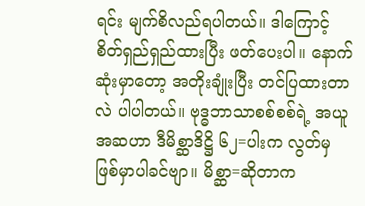ရင်း မျက်စိလည်ရပါတယ်။ ဒါကြောင့် စိတ်ရှည်ရှည်ထားပြီး ဖတ်ပေးပါ။ နောက်ဆုံးမှာတော့ အတိုးချုံးပြီး တင်ပြထားတာလဲ ပါပါတယ်။ ဗုဒ္ဓဘာသာစစ်စစ်ရဲ့ အယူအဆဟာ ဒီမိစ္ဆာဒိဋ္ဌိ ၆၂=ပါးက လွတ်မှ ဖြစ်မှာပါခင်ဗျာ။ မိစ္ဆာ=ဆိုတာက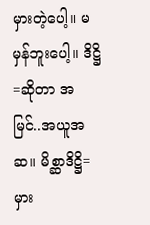မှားတဲ့ပေါ့။ မမှန်ဘူးပေါ့။ ဒိဋ္ဌိ=ဆိုတာ အမြင်..အယူအဆ။ မိစ္ဆာဒိဋ္ဌိ= မှား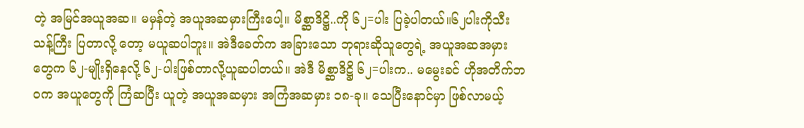တဲ့ အမြင်အယူအဆ။ မမှန်တဲ့ အယူအဆမှားကြီးပေါ့။ မိစ္ဆာဒိဋ္ဌိ..ကို ၆၂=ပါး ပြခဲ့ပါတယ်။၆၂ပါးကိုသီးသန့်ကြီး ပြတာလို့ တော့ မယူဆပါဘူး။ အဲဒီခေတ်က အခြားသော ဘုရားဆိုသူတွေရဲ့ အယူအဆအမှားတွေက ၆၂-မျိုးရှိနေလို့ ၆၂-ပါးဖြစ်တာလို့ယူဆပါတယ်။ အဲဒီ မိစ္ဆာဒိဋ္ဌိ ၆၂=ပါးက.. မမွေးခင် ဟိုအတိက်ဘဝက အယူတွေကို ကြံဆပြီး ယူတဲ့ အယူအဆမှား အကြံအဆမှား ၁၈-ခု။ သေပြီးနောင်မှာ ဖြစ်လာမယ့်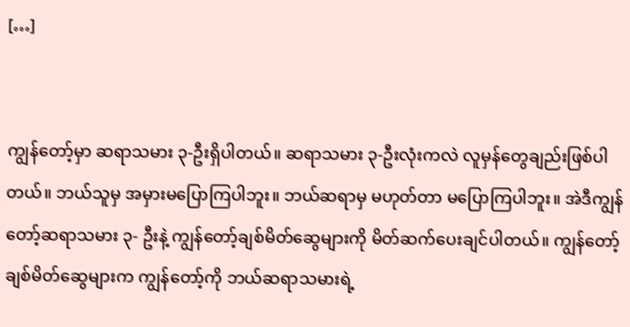[…]


ကျွန်တော့်မှာ ဆရာသမား ၃-ဦးရှိပါတယ်။ ဆရာသမား ၃-ဦးလုံးကလဲ လူမှန်တွေချည်းဖြစ်ပါတယ်။ ဘယ်သူမှ အမှားမပြောကြပါဘူး။ ဘယ်ဆရာမှ မဟုတ်တာ မပြောကြပါဘူး။ အဲဒီကျွန်တော့်ဆရာသမား ၃- ဦးနဲ့ ကျွန်တော့်ချစ်မိတ်ဆွေများကို မိတ်ဆက်ပေးချင်ပါတယ်။ ကျွန်တော့်ချစ်မိတ်ဆွေများက ကျွန်တော့်ကို ဘယ်ဆရာသမားရဲ့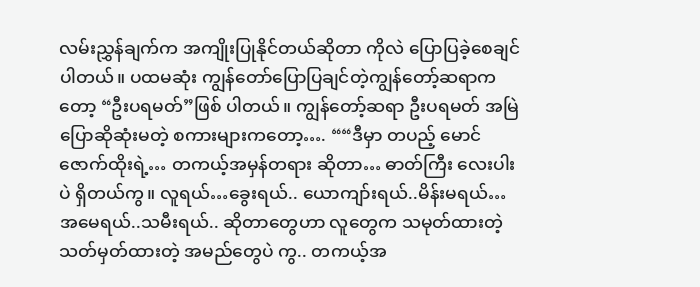လမ်းညွှန်ချက်က အကျိုးပြုနိုင်တယ်ဆိုတာ ကိုလဲ ပြောပြခဲ့စေချင်ပါတယ်။ ပထမဆုံး ကျွန်တော်ပြောပြချင်တဲ့ကျွန်တော့်ဆရာကတော့ “ဦးပရမတ်”ဖြစ် ပါတယ်။ ကျွန်တော့်ဆရာ ဦးပရမတ် အမြဲပြောဆိုဆုံးမတဲ့ စကားများကတော့…. ““ဒီမှာ တပည့် မောင်ဇောက်ထိုးရဲ့… တကယ့်အမှန်တရား ဆိုတာ… ဓာတ်ကြီး လေးပါးပဲ ရှိတယ်ကွ။ လူရယ်…ခွေးရယ်.. ယောကျာ်းရယ်..မိန်းမရယ်… အမေရယ်..သမီးရယ်.. ဆိုတာတွေဟာ လူတွေက သမုတ်ထားတဲ့ သတ်မှတ်ထားတဲ့ အမည်တွေပဲ ကွ.. တကယ့်အ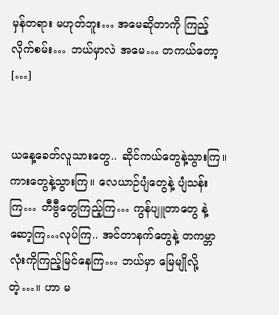မှန်တရား မဟုတ်ဘူး… အမေဆိုတာကို ကြည့်လိုက်စမ်း… ဘယ်မှာလဲ အမေ… တကယ်တော့ […]


ယနေ့ခေတ်လူသားတွေ.. ဆိုင်ကယ်တွေနဲ့သွားကြ။ ကားတွေနဲ့သွားကြ။ လေယာဉ်ပျံတွေနဲ့ ပျံသန်းကြ… တီဗွီတွေကြည့်ကြ… ကွန်ပျူတာတွေ နဲ့ ဆော့ကြ…လုပ်ကြ.. အင်တာနက်တွေနဲ့ တကမ္ဘာလုံးကိုကြည့်မြင်နေကြ… ဘယ်မှာ မြေမျိုလို့တဲ့…။ ဟာ မ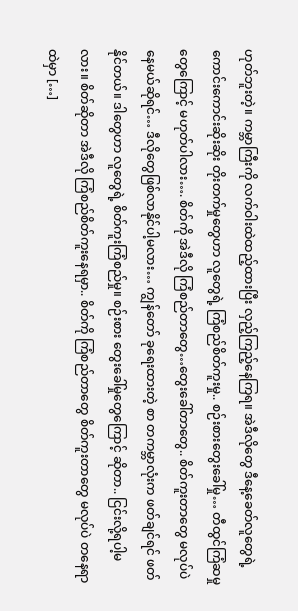ဟုတ်ဘူးတဲ့။ ကမ္ဘာကြီးကို လက်ဝါးထဲထည့်ထားပြီး လှည့်ကြည့်နေကြရ။ အဲဒီလိုတွေ ဒီနေ့ခေတ်လူတွေရဲ့ ကောင်းကောင်းဆိုးဆိုး တိုးတက်မှုတွေဟာ လူတွေရဲ့ ကြံစည်စိတ်ကူးမှု.. စဉ်းစားတွေးခေါ်မှု… တီထွင်ကြံဆမှုတွေကြောင့် မဟုတ်ပါလား…. စိတ်ကို အဲဒီလို ကြံစည်တာတွေ…တွေးခေါ်တာတွေ.. စိတ်ကူးတာတွေ မလုပ်ပဲ နေမယ်ဆိုရင်… ဒီလိုတွေဖြစ်လာနိုင်ပါ့မလား… ကျွန်တော် ခုရေးထားတဲ့ စာ တကမ္ဘာလုံးက ဖတ်ချင်ရင် ဖတ်နိုင်တယ်။ ဒါတွေဟာ လူတွေရဲ့ စိတ်ကူးကြံစည်မှု။ စဉ်းစား တွေးခေါ်မှုတွေကြောင့် ဆိုတာ.. ငြင်းလို့ရပါ့မလား။ စိတ်ဆိုတာ အဲဒီလို ကြံစည်စိတ်ကူးနေရမှာ.. စိတ်ကို ကြံစည်တာတွေ စိတ်ကူးတာတွေ မလုပ်ပဲ တနေရာထဲမှာ […]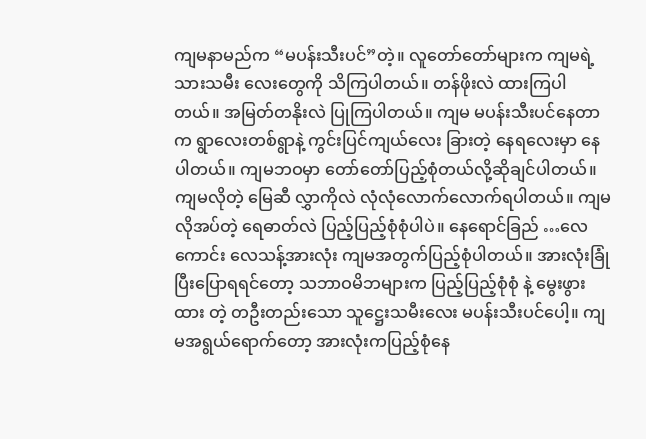ကျမနာမည်က “မပန်းသီးပင်”တဲ့။ လူတော်တော်များက ကျမရဲ့ သားသမီး လေးတွေကို သိကြပါတယ်။ တန်ဖိုးလဲ ထားကြပါတယ်။ အမြတ်တနိုးလဲ ပြုကြပါတယ်။ ကျမ မပန်းသီးပင်နေတာက ရွာလေးတစ်ရွာနဲ့ ကွင်းပြင်ကျယ်လေး ခြားတဲ့ နေရလေးမှာ နေပါတယ်။ ကျမဘဝမှာ တော်တော်ပြည့်စုံတယ်လို့ဆိုချင်ပါတယ်။ ကျမလိုတဲ့ မြေဆီ လွှာကိုလဲ လုံလုံလောက်လောက်ရပါတယ်။ ကျမလိုအပ်တဲ့ ရေဓာတ်လဲ ပြည့်ပြည့်စုံစုံပါပဲ။ နေရောင်ခြည် …လေကောင်း လေသန့်အားလုံး ကျမအတွက်ပြည့်စုံပါတယ်။ အားလုံးခြုံပြီးပြောရရင်တော့ သဘာဝမိဘများက ပြည့်ပြည့်စုံစုံ နဲ့ မွေးဖွား ထား တဲ့ တဦးတည်းသော သူဋ္ဌေးသမီးလေး မပန်းသီးပင်ပေါ့။ ကျမအရွယ်ရောက်တော့ အားလုံးကပြည့်စုံနေ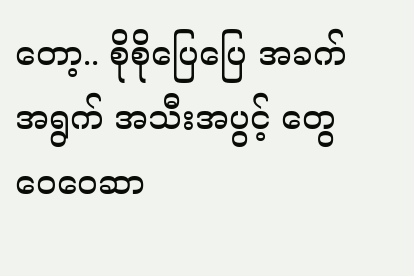တော့.. စိုစိုပြေပြေ အခက်အရွက် အသီးအပွင့် တွေ ဝေဝေဆာ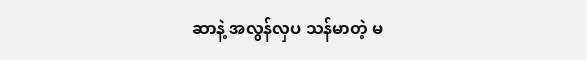ဆာနဲ့ အလွန်လှပ သန်မာတဲ့ မ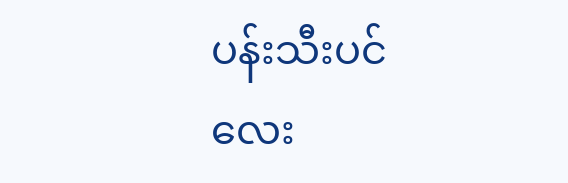ပန်းသီးပင်လေး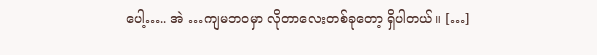ပေါ့….. အဲ …ကျမဘဝမှာ လိုတာလေးတစ်ခုတော့ ရှိပါတယ်။ […]